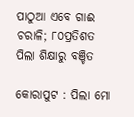ପାଠୁଆ ଏବେ ଗାଈ ଚରାଳି; ୮୦ପ୍ରତିଶତ ପିଲା ଶିକ୍ଷାରୁ ବଞ୍ଚିତ

କୋରାପୁଟ : ପିଲା ମୋ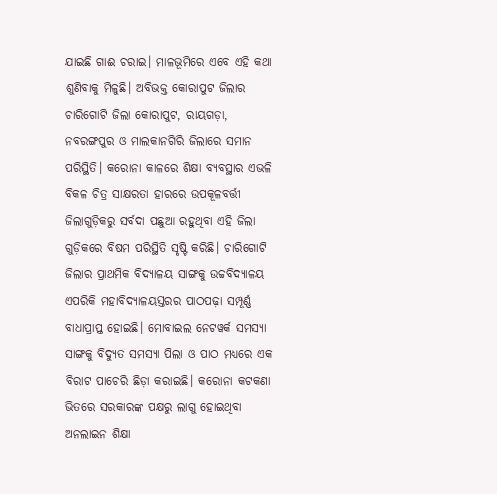ଯାଇଛି ଗାଈ ଚରାଇ। ମାଳଭୂମିରେ ଏବେ ଏହି କଥା ଶୁଣିବାକୁ ମିଳୁଛି। ଅବିଭକ୍ତ କୋରାପୁଟ ଜିଲାର ଚାରିଗୋଟି ଜିଲା କୋରାପୁଟ, ରାୟଗଡ଼ା, ନବରଙ୍ଗପୁର ଓ ମାଲକାନଗିରି ଜିଲାରେ ସମାନ ପରିସ୍ଥିତି। କରୋନା କାଳରେ ଶିକ୍ଷା ବ୍ୟବସ୍ଥାର ଏଭଳି ବିକଳ ଚିତ୍ର ସାକ୍ଷରତା ହାରରେ ଉପକୂଳବର୍ତ୍ତୀ ଜିଲାଗୁଡ଼ିକରୁ ସର୍ବଦା ପଛୁଆ ରହୁଥିବା ଏହି ଜିଲା ଗୁଡ଼ିକରେ ବିଷମ ପରିସ୍ଥିତି ସୃଷ୍ଟି କରିଛି। ଚାରିଗୋଟି ଜିଲାର ପ୍ରାଥମିକ ବିଦ୍ୟାଳୟ ସାଙ୍ଗକୁ ଉଚ୍ଚବିଦ୍ୟାଳୟ ଏପରିକି ମହାବିଦ୍ୟାଳୟସ୍ତରର ପାଠପଢ଼ା ସମ୍ପୂର୍ଣ୍ଣ ବାଧାପ୍ରାପ୍ତ ହୋଇଛି। ମୋବାଇଲ ନେଟୱର୍କ ସମସ୍ୟା ସାଙ୍ଗକୁ ବିଦ୍ୟୁତ ସମସ୍ୟା ପିଲା ଓ ପାଠ ମଧ୍ୟରେ ଏକ ବିରାଟ ପାଚେରି ଛିଡ଼ା କରାଇଛି। କରୋନା କଟକଣା ଭିତରେ ସରକାରଙ୍କ ପକ୍ଷରୁ ଲାଗୁ ହୋଇଥିବା ଅନଲାଇନ ଶିକ୍ଷା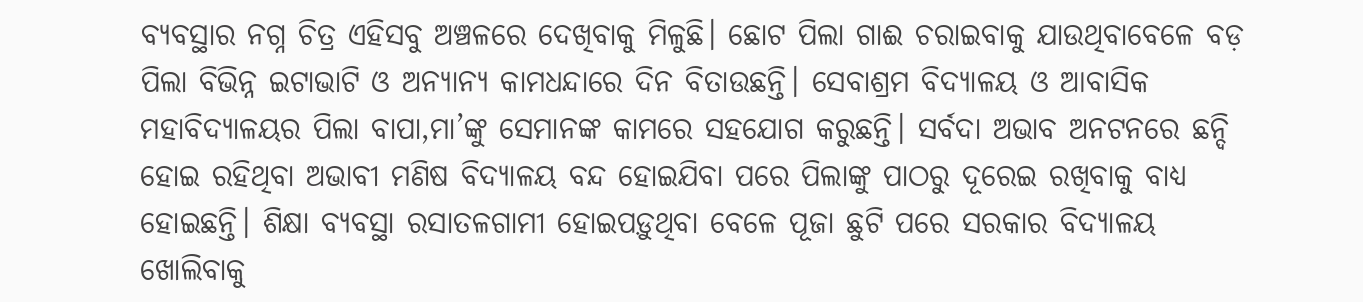ବ୍ୟବସ୍ଥାର ନଗ୍ନ ଚିତ୍ର ଏହିସବୁ ଅଞ୍ଚଳରେ ଦେଖିବାକୁ ମିଳୁଛି। ଛୋଟ ପିଲା ଗାଈ ଚରାଇବାକୁ ଯାଉଥିବାବେଳେ ବଡ଼ ପିଲା ବିଭିନ୍ନ ଇଟାଭାଟି ଓ ଅନ୍ୟାନ୍ୟ କାମଧନ୍ଦାରେ ଦିନ ବିତାଉଛନ୍ତି। ସେବାଶ୍ରମ ବିଦ୍ୟାଳୟ ଓ ଆବାସିକ ମହାବିଦ୍ୟାଳୟର ପିଲା ବାପା,ମା’ଙ୍କୁ ସେମାନଙ୍କ କାମରେ ସହଯୋଗ କରୁଛନ୍ତି। ସର୍ବଦା ଅଭାବ ଅନଟନରେ ଛନ୍ଦି ହୋଇ ରହିଥିବା ଅଭାବୀ ମଣିଷ ବିଦ୍ୟାଳୟ ବନ୍ଦ ହୋଇଯିବା ପରେ ପିଲାଙ୍କୁ ପାଠରୁ ଦୂରେଇ ରଖିବାକୁ ବାଧ୍ୟ ହୋଇଛନ୍ତି। ଶିକ୍ଷା ବ୍ୟବସ୍ଥା ରସାତଳଗାମୀ ହୋଇପଡ଼ୁଥିବା ବେଳେ ପୂଜା ଛୁଟି ପରେ ସରକାର ବିଦ୍ୟାଳୟ ଖୋଲିବାକୁ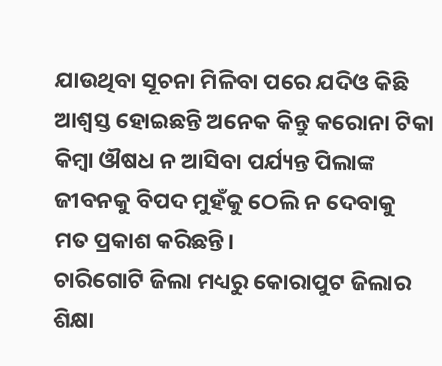ଯାଉଥିବା ସୂଚନା ମିଳିବା ପରେ ଯଦିଓ କିଛି ଆଶ୍ୱସ୍ତ ହୋଇଛନ୍ତି ଅନେକ କିନ୍ତୁ କରୋନା ଟିକା କିମ୍ବା ଔଷଧ ନ ଆସିବା ପର୍ଯ୍ୟନ୍ତ ପିଲାଙ୍କ ଜୀବନକୁ ବିପଦ ମୁହଁକୁ ଠେଲି ନ ଦେବାକୁ ମତ ପ୍ରକାଶ କରିଛନ୍ତି।
ଚାରିଗୋଟି ଜିଲା ମଧ୍ୟରୁ କୋରାପୁଟ ଜିଲାର ଶିକ୍ଷା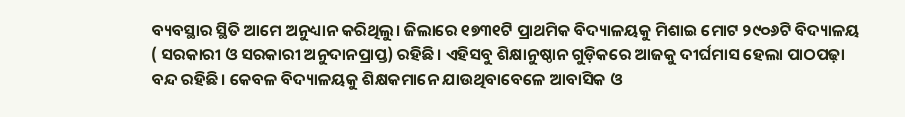ବ୍ୟବସ୍ଥାର ସ୍ଥିତି ଆମେ ଅନୁଧ୍ୟାନ କରିଥିଲୁ। ଜିଲାରେ ୧୭୩୧ଟି ପ୍ରାଥମିକ ବିଦ୍ୟାଳୟକୁ ମିଶାଇ ମୋଟ ୨୯୦୬ଟି ବିଦ୍ୟାଳୟ ( ସରକାରୀ ଓ ସରକାରୀ ଅନୁଦାନପ୍ରାପ୍ତ) ରହିଛି। ଏହିସବୁ ଶିକ୍ଷାନୁଷ୍ଠାନ ଗୁଡ଼ିକରେ ଆଜକୁ ଦୀର୍ଘମାସ ହେଲା ପାଠପଢ଼ା ବନ୍ଦ ରହିଛି। କେବଳ ବିଦ୍ୟାଳୟକୁ ଶିକ୍ଷକମାନେ ଯାଉଥିବାବେଳେ ଆବାସିକ ଓ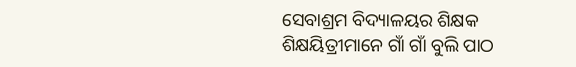ସେବାଶ୍ରମ ବିଦ୍ୟାଳୟର ଶିକ୍ଷକ ଶିକ୍ଷୟିତ୍ରୀମାନେ ଗାଁ ଗାଁ ବୁଲି ପାଠ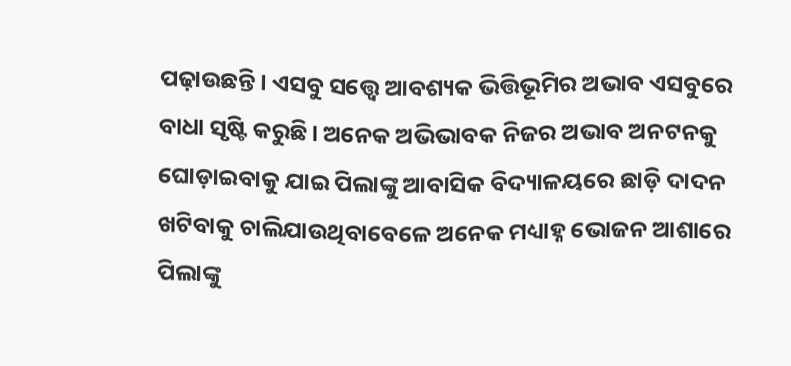ପଢ଼ାଉଛନ୍ତି। ଏସବୁ ସତ୍ତ୍ବେ ଆବଶ୍ୟକ ଭିତ୍ତିଭୂମିର ଅଭାବ ଏସବୁରେ ବାଧା ସୃଷ୍ଟି କରୁଛି। ଅନେକ ଅଭିଭାବକ ନିଜର ଅଭାବ ଅନଟନକୁ ଘୋଡ଼ାଇବାକୁ ଯାଇ ପିଲାଙ୍କୁ ଆବାସିକ ବିଦ୍ୟାଳୟରେ ଛାଡ଼ି ଦାଦନ ଖଟିବାକୁ ଚାଲିଯାଉଥିବାବେଳେ ଅନେକ ମଧ୍ୟାହ୍ନ ଭୋଜନ ଆଶାରେ ପିଲାଙ୍କୁ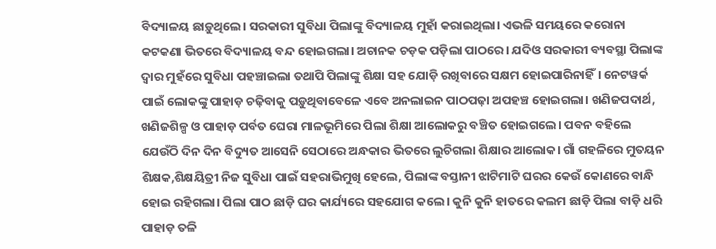ବିଦ୍ୟାଳୟ ଛାଡ଼ୁଥିଲେ। ସରକାରୀ ସୁବିଧା ପିଲାଙ୍କୁ ବିଦ୍ୟାଳୟ ମୁହାଁ କରାଇଥିଲା। ଏଭଳି ସମୟରେ କରୋନା କଟକଣା ଭିତରେ ବିଦ୍ୟାଳୟ ବନ୍ଦ ହୋଇଗଲା। ଅଚାନକ ଚଡ଼କ ପଡ଼ିଲା ପାଠରେ। ଯଦିଓ ସରକାରୀ ବ୍ୟବସ୍ଥା ପିଲାଙ୍କ ଦ୍ୱାର ମୁହଁରେ ସୁବିଧା ପହଞ୍ଚାଇଲା ତଥାପି ପିଲାଙ୍କୁ ଶିକ୍ଷା ସହ ଯୋଡ଼ି ରଖିବାରେ ସକ୍ଷମ ହୋଇପାରିନାହିଁ। ନେଟୱର୍କ ପାଇଁ ଲୋକଙ୍କୁ ପାହାଡ଼ ଚଢ଼ିବାକୁ ପଡ଼ୁଥିବାବେଳେ ଏବେ ଅନଲାଇନ ପାଠପଢ଼ା ଅପହଞ୍ଚ ହୋଇଗଲା। ଖଣିଜପଦାର୍ଥ, ଖଣିଜଶିଳ୍ପ ଓ ପାହାଡ଼ ପର୍ବତ ଘେରା ମାଳଭୂମିରେ ପିଲା ଶିକ୍ଷା ଆଲୋକରୁ ବଞ୍ଚିତ ହୋଇଗଲେ। ପବନ ବହିଲେ ଯେଉଁଠି ଦିନ ଦିନ ବିଦ୍ୟୁତ ଆସେନି ସେଠାରେ ଅନ୍ଧକାର ଭିତରେ ଲୁଚିଗଲା ଶିକ୍ଷାର ଆଲୋକ। ଗାଁ ଗହଳିରେ ମୁତୟନ ଶିକ୍ଷକ,ଶିକ୍ଷୟିତ୍ରୀ ନିଜ ସୁବିଧା ପାଇଁ ସହରାଭିମୁଖି ହେଲେ, ପିଲାଙ୍କ ବସ୍ତାନୀ ଝାଟିମାଟି ଘରର କେଉଁ କୋଣରେ ବାନ୍ଧି ହୋଇ ରହିଗଲା। ପିଲା ପାଠ ଛାଡ଼ି ଘର କାର୍ଯ୍ୟରେ ସହଯୋଗ କଲେ। କୁନି କୁନି ହାତରେ କଲମ ଛାଡ଼ି ପିଲା ବାଡ଼ି ଧରି ପାହାଡ଼ ତଳି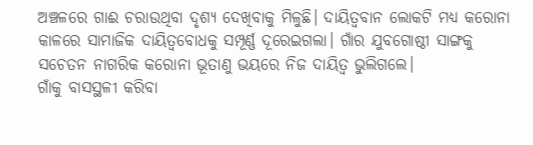ଅଞ୍ଚଳରେ ଗାଈ ଚରାଉଥିବା ଦୃଶ୍ୟ ଦେଖିବାକୁ ମିଳୁଛି। ଦାୟିତ୍ୱବାନ ଲୋକଟି ମଧ୍ୟ କରୋନା କାଳରେ ସାମାଜିକ ଦାୟିତ୍ୱବୋଧକୁ ସମ୍ପୂର୍ଣ୍ଣ ଦୂରେଇଗଲା। ଗାଁର ଯୁବଗୋଷ୍ଠୀ ସାଙ୍ଗକୁ ସଚେତନ ନାଗରିକ କରୋନା ଭୂତାଣୁ ଭୟରେ ନିଜ ଦାୟିତ୍ୱ ଭୁଲିଗଲେ।
ଗାଁକୁ ବାସସ୍ଥଳୀ କରିବା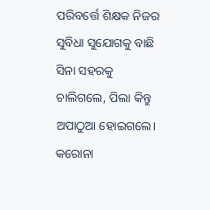ପରିବର୍ତ୍ତେ ଶିକ୍ଷକ ନିଜର ସୁବିଧା ସୁଯୋଗକୁ ବାଛି ସିନା ସହରକୁ ଚାଲିଗଲେ, ପିଲା କିନ୍ତୁ ଅପାଠୁଆ ହୋଇଗଲେ। କରୋନା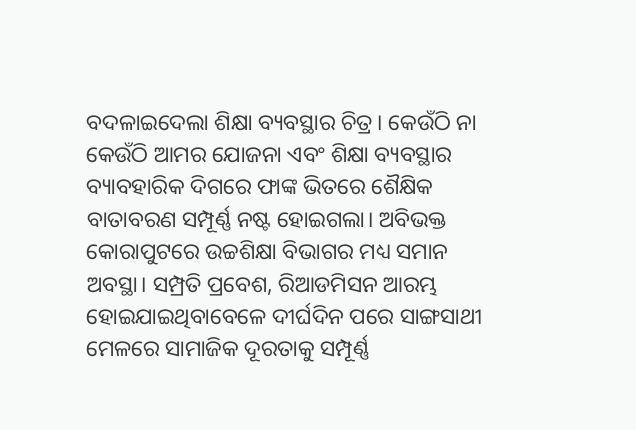ବଦଳାଇଦେଲା ଶିକ୍ଷା ବ୍ୟବସ୍ଥାର ଚିତ୍ର। କେଉଁଠି ନା କେଉଁଠି ଆମର ଯୋଜନା ଏବଂ ଶିକ୍ଷା ବ୍ୟବସ୍ଥାର ବ୍ୟାବହାରିକ ଦିଗରେ ଫାଙ୍କ ଭିତରେ ଶୈକ୍ଷିକ ବାତାବରଣ ସମ୍ପୂର୍ଣ୍ଣ ନଷ୍ଟ ହୋଇଗଲା। ଅବିଭକ୍ତ କୋରାପୁଟରେ ଉଚ୍ଚଶିକ୍ଷା ବିଭାଗର ମଧ୍ୟ ସମାନ ଅବସ୍ଥା। ସମ୍ପ୍ରତି ପ୍ରବେଶ, ରିଆଡମିସନ ଆରମ୍ଭ ହୋଇଯାଇଥିବାବେଳେ ଦୀର୍ଘଦିନ ପରେ ସାଙ୍ଗସାଥୀ ମେଳରେ ସାମାଜିକ ଦୂରତାକୁ ସମ୍ପୂର୍ଣ୍ଣ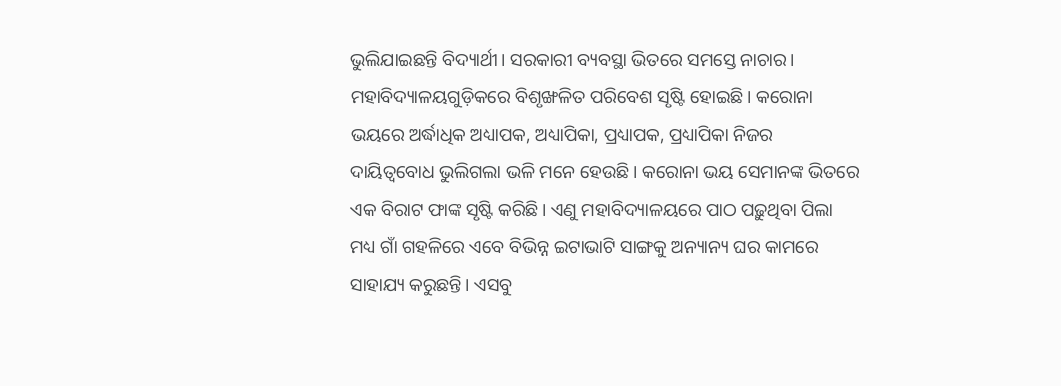ଭୁଲିଯାଇଛନ୍ତି ବିଦ୍ୟାର୍ଥୀ। ସରକାରୀ ବ୍ୟବସ୍ଥା ଭିତରେ ସମସ୍ତେ ନାଚାର।
ମହାବିଦ୍ୟାଳୟଗୁଡ଼ିକରେ ବିଶୃଙ୍ଖଳିତ ପରିବେଶ ସୃଷ୍ଟି ହୋଇଛି। କରୋନା ଭୟରେ ଅର୍ଦ୍ଧାଧିକ ଅଧ୍ୟାପକ, ଅଧ୍ୟାପିକା, ପ୍ରଧ୍ୟାପକ, ପ୍ରଧ୍ୟାପିକା ନିଜର ଦାୟିତ୍ୱବୋଧ ଭୁଲିଗଲା ଭଳି ମନେ ହେଉଛି। କରୋନା ଭୟ ସେମାନଙ୍କ ଭିତରେ ଏକ ବିରାଟ ଫାଙ୍କ ସୃଷ୍ଟି କରିଛି। ଏଣୁ ମହାବିଦ୍ୟାଳୟରେ ପାଠ ପଢ଼ୁଥିବା ପିଲା ମଧ୍ୟ ଗାଁ ଗହଳିରେ ଏବେ ବିଭିନ୍ନ ଇଟାଭାଟି ସାଙ୍ଗକୁ ଅନ୍ୟାନ୍ୟ ଘର କାମରେ ସାହାଯ୍ୟ କରୁଛନ୍ତି। ଏସବୁ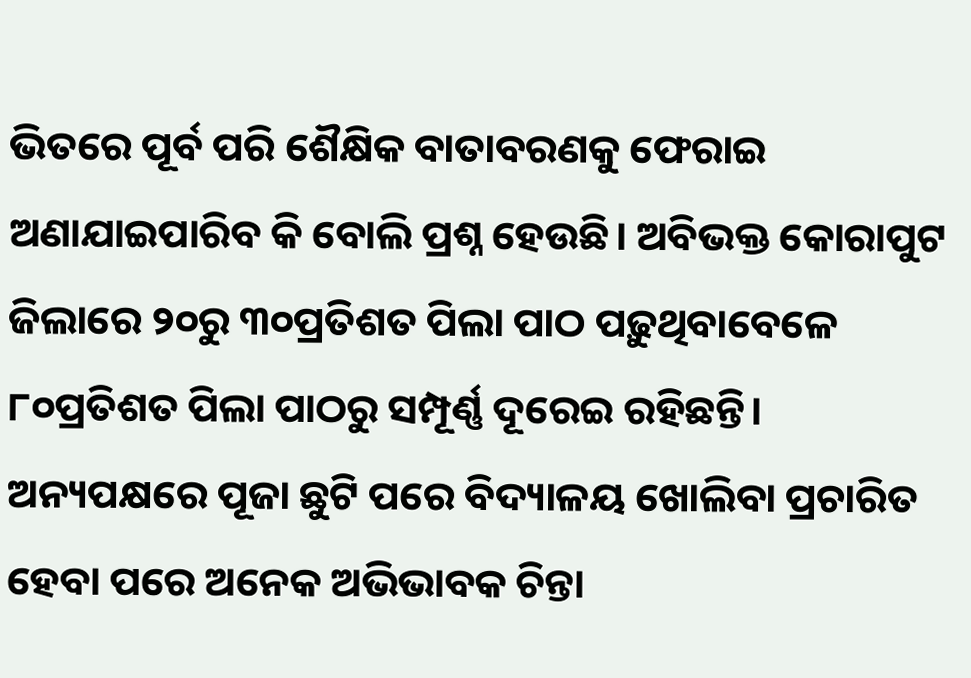ଭିତରେ ପୂର୍ବ ପରି ଶୈକ୍ଷିକ ବାତାବରଣକୁ ଫେରାଇ ଅଣାଯାଇପାରିବ କି ବୋଲି ପ୍ରଶ୍ନ ହେଉଛି। ଅବିଭକ୍ତ କୋରାପୁଟ ଜିଲାରେ ୨୦ରୁ ୩୦ପ୍ରତିଶତ ପିଲା ପାଠ ପଢ଼ୁଥିବାବେଳେ ୮୦ପ୍ରତିଶତ ପିଲା ପାଠରୁ ସମ୍ପୂର୍ଣ୍ଣ ଦୂରେଇ ରହିଛନ୍ତି।
ଅନ୍ୟପକ୍ଷରେ ପୂଜା ଛୁଟି ପରେ ବିଦ୍ୟାଳୟ ଖୋଲିବା ପ୍ରଚାରିତ ହେବା ପରେ ଅନେକ ଅଭିଭାବକ ଚିନ୍ତା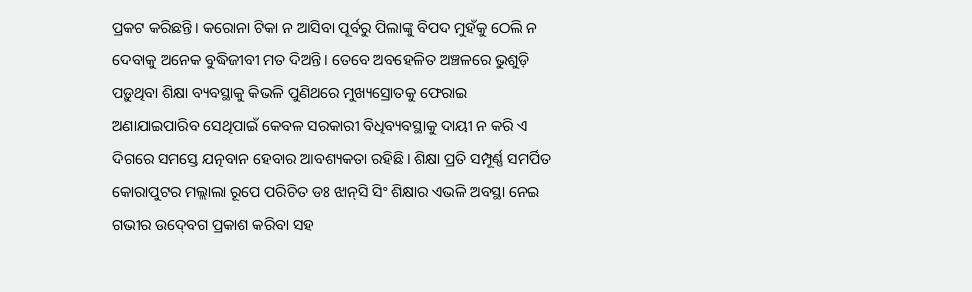ପ୍ରକଟ କରିଛନ୍ତି। କରୋନା ଟିକା ନ ଆସିବା ପୂର୍ବରୁ ପିଲାଙ୍କୁ ବିପଦ ମୁହଁକୁ ଠେଲି ନ ଦେବାକୁ ଅନେକ ବୁଦ୍ଧିଜୀବୀ ମତ ଦିଅନ୍ତି। ତେବେ ଅବହେଳିତ ଅଞ୍ଚଳରେ ଭୁଶୁଡ଼ି ପଡ଼ୁଥିବା ଶିକ୍ଷା ବ୍ୟବସ୍ଥାକୁ କିଭଳି ପୁଣିଥରେ ମୁଖ୍ୟସ୍ରୋତକୁ ଫେରାଇ ଅଣାଯାଇପାରିବ ସେଥିପାଇଁ କେବଳ ସରକାରୀ ବିଧିବ୍ୟବସ୍ଥାକୁ ଦାୟୀ ନ କରି ଏ ଦିଗରେ ସମସ୍ତେ ଯତ୍ନବାନ ହେବାର ଆବଶ୍ୟକତା ରହିଛି। ଶିକ୍ଷା ପ୍ରତି ସମ୍ପୂର୍ଣ୍ଣ ସମର୍ପିତ କୋରାପୁଟର ମଲ୍ଲାଲା ରୂପେ ପରିଚିତ ଡଃ ଝାନ୍‍ସି ସିଂ ଶିକ୍ଷାର ଏଭଳି ଅବସ୍ଥା ନେଇ ଗଭୀର ଉଦ୍‍ବେଗ ପ୍ରକାଶ କରିବା ସହ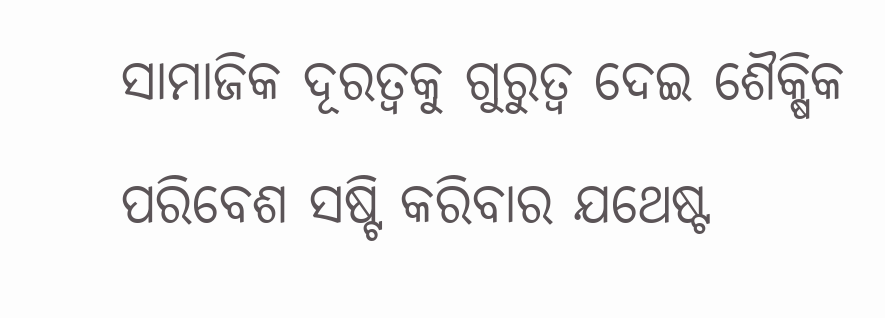ସାମାଜିକ ଦୂରତ୍ୱକୁ ଗୁରୁତ୍ୱ ଦେଇ ଶୈକ୍ଷିକ ପରିବେଶ ସଷ୍ଟି କରିବାର ଯଥେଷ୍ଟ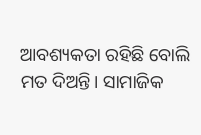ଆବଶ୍ୟକତା ରହିଛି ବୋଲି ମତ ଦିଅନ୍ତି। ସାମାଜିକ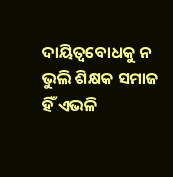ଦାୟିତ୍ୱବୋଧକୁ ନ ଭୁଲି ଶିକ୍ଷକ ସମାଜ ହିଁ ଏଭଳି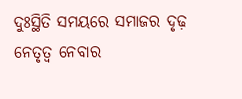ଦୁଃସ୍ଥିତି ସମୟରେ ସମାଜର ଦୃଢ଼ ନେତୃତ୍ୱ ନେବାର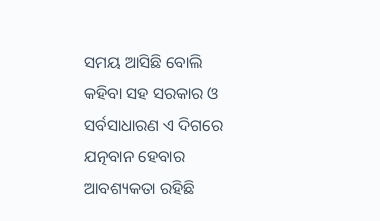ସମୟ ଆସିଛି ବୋଲି କହିବା ସହ ସରକାର ଓ ସର୍ବସାଧାରଣ ଏ ଦିଗରେ ଯତ୍ନବାନ ହେବାର ଆବଶ୍ୟକତା ରହିଛି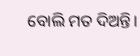ବୋଲି ମତ ଦିଅନ୍ତି।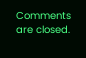Comments are closed.